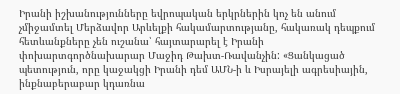Իրանի իշխանությունները եվրոպական երկրներին կոչ են անում չմիջամտել Մերձավոր Արևելքի հակամարտությանը, հակառակ դեպքում հետևանքները չեն ուշանա՝ հայտարարել է Իրանի փոխարտգործնախարար Մաջիդ Թախտ-Ռավանչին: «Ցանկացած պետություն, որը կաջակցի Իրանի դեմ ԱՄՆ-ի և Իսրայելի ագրեսիային, ինքնաբերաբար կդառնա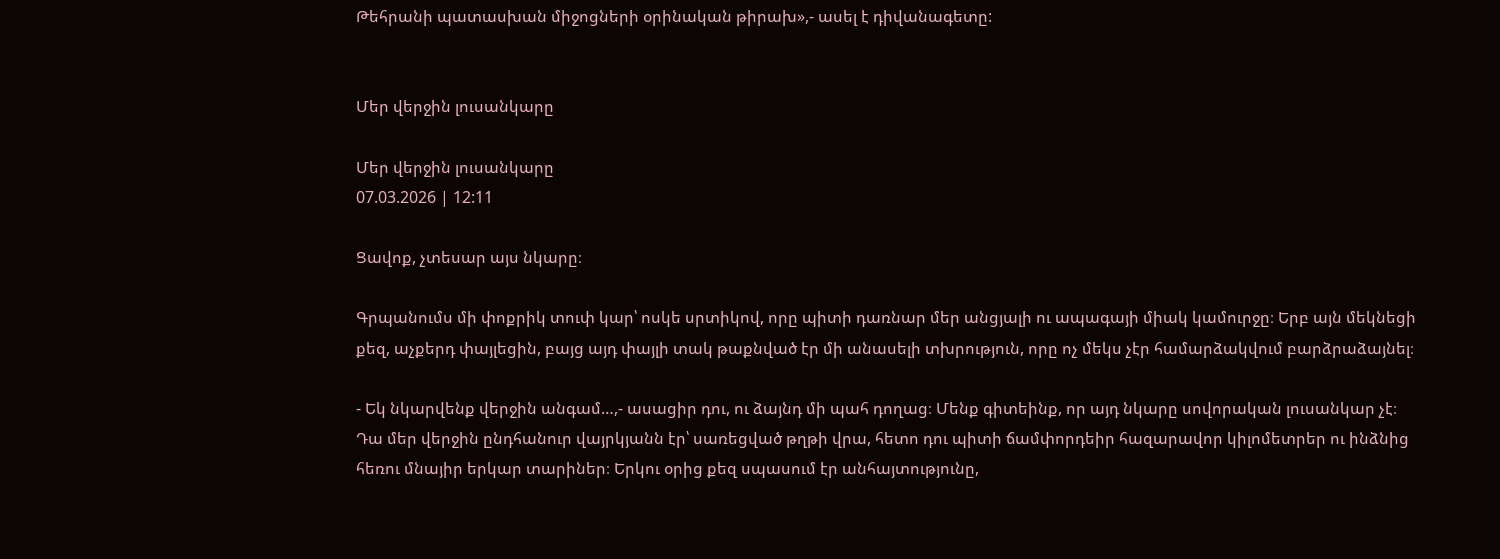Թեհրանի պատասխան միջոցների օրինական թիրախ»,- ասել է դիվանագետը:


Մեր վերջին լուսանկարը

Մեր վերջին լուսանկարը
07.03.2026 | 12:11

Ցավոք, չտեսար այս նկարը։

Գրպանումս մի փոքրիկ տուփ կար՝ ոսկե սրտիկով, որը պիտի դառնար մեր անցյալի ու ապագայի միակ կամուրջը։ Երբ այն մեկնեցի քեզ, աչքերդ փայլեցին, բայց այդ փայլի տակ թաքնված էր մի անասելի տխրություն, որը ոչ մեկս չէր համարձակվում բարձրաձայնել։

- Եկ նկարվենք վերջին անգամ…,- ասացիր դու, ու ձայնդ մի պահ դողաց։ Մենք գիտեինք, որ այդ նկարը սովորական լուսանկար չէ։ Դա մեր վերջին ընդհանուր վայրկյանն էր՝ սառեցված թղթի վրա, հետո դու պիտի ճամփորդեիր հազարավոր կիլոմետրեր ու ինձնից հեռու մնայիր երկար տարիներ։ Երկու օրից քեզ սպասում էր անհայտությունը,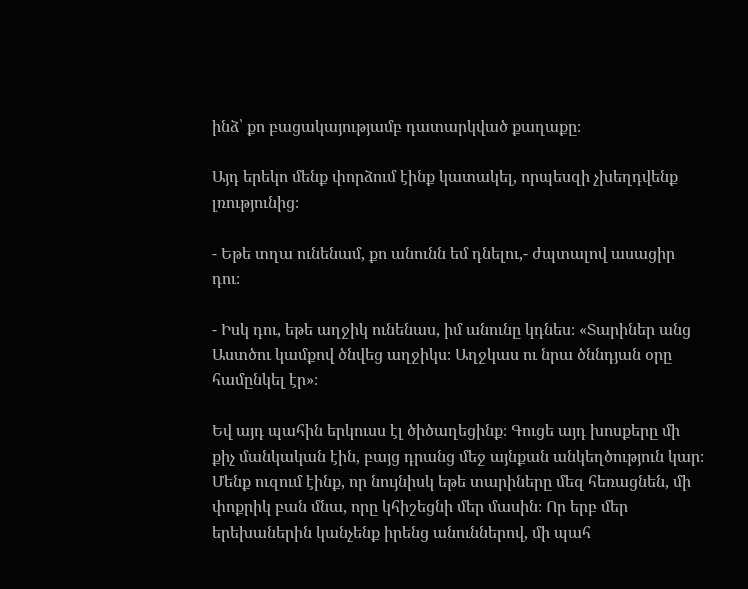ինձ՝ քո բացակայությամբ դատարկված քաղաքը։

Այդ երեկո մենք փորձում էինք կատակել, որպեսզի չխեղդվենք լռությունից։

- Եթե տղա ունենամ, քո անունն եմ դնելու,- ժպտալով ասացիր դու։

- Իսկ դու, եթե աղջիկ ունենաս, իմ անունը կդնես։ «Տարիներ անց Աստծու կամքով ծնվեց աղջիկս։ Աղջկաս ու նրա ծննդյան օրը համընկել էր»։

Եվ այդ պահին երկուսս էլ ծիծաղեցինք։ Գուցե այդ խոսքերը մի քիչ մանկական էին, բայց դրանց մեջ այնքան անկեղծություն կար։ Մենք ուզում էինք, որ նույնիսկ եթե տարիները մեզ հեռացնեն, մի փոքրիկ բան մնա, որը կհիշեցնի մեր մասին։ Որ երբ մեր երեխաներին կանչենք իրենց անուններով, մի պահ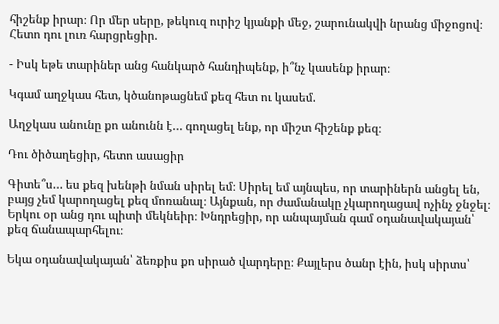հիշենք իրար։ Որ մեր սերը, թեկուզ ուրիշ կյանքի մեջ, շարունակվի նրանց միջոցով։ Հետո դու լուռ հարցրեցիր.

- Իսկ եթե տարիներ անց հանկարծ հանդիպենք, ի՞նչ կասենք իրար։

Կգամ աղջկաս հետ, կծանոթացնեմ քեզ հետ ու կասեմ.

Աղջկաս անունը քո անունն է… գողացել ենք, որ միշտ հիշենք քեզ։

Դու ծիծաղեցիր, հետո ասացիր

Գիտե՞ս… ես քեզ խենթի նման սիրել եմ։ Սիրել եմ այնպես, որ տարիներն անցել են, բայց չեմ կարողացել քեզ մոռանալ։ Այնքան, որ ժամանակը չկարողացավ ոչինչ ջնջել։ Երկու օր անց դու պիտի մեկնեիր։ Խնդրեցիր, որ անպայման գամ օդանավակայան՝ քեզ ճանապարհելու։

Եկա օդանավակայան՝ ձեռքիս քո սիրած վարդերը։ Քայլերս ծանր էին, իսկ սիրտս՝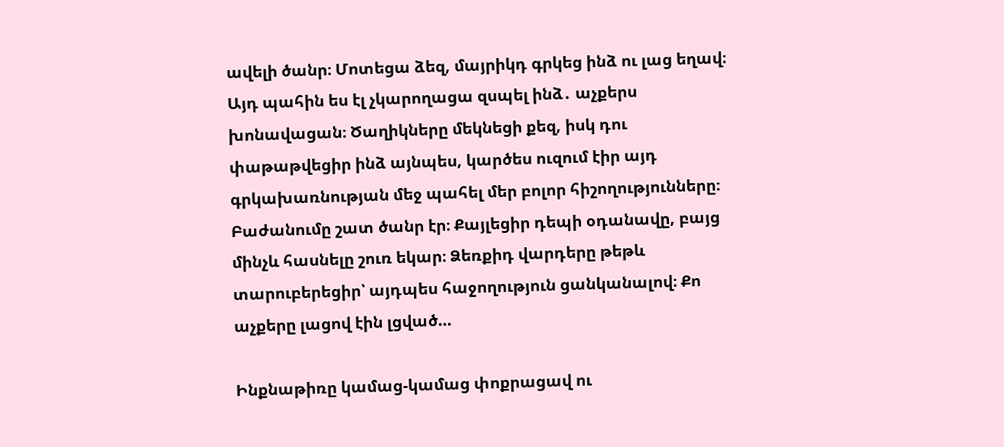ավելի ծանր։ Մոտեցա ձեզ, մայրիկդ գրկեց ինձ ու լաց եղավ։ Այդ պահին ես էլ չկարողացա զսպել ինձ․ աչքերս խոնավացան։ Ծաղիկները մեկնեցի քեզ, իսկ դու փաթաթվեցիր ինձ այնպես, կարծես ուզում էիր այդ գրկախառնության մեջ պահել մեր բոլոր հիշողությունները։ Բաժանումը շատ ծանր էր։ Քայլեցիր դեպի օդանավը, բայց մինչև հասնելը շուռ եկար։ Ձեռքիդ վարդերը թեթև տարուբերեցիր՝ այդպես հաջողություն ցանկանալով։ Քո աչքերը լացով էին լցված…

Ինքնաթիռը կամաց-կամաց փոքրացավ ու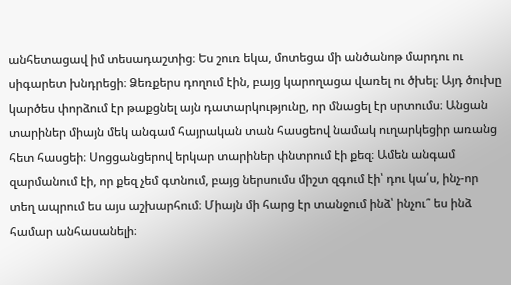անհետացավ իմ տեսադաշտից։ Ես շուռ եկա, մոտեցա մի անծանոթ մարդու ու սիգարետ խնդրեցի։ Ձեռքերս դողում էին, բայց կարողացա վառել ու ծխել։ Այդ ծուխը կարծես փորձում էր թաքցնել այն դատարկությունը, որ մնացել էր սրտումս։ Անցան տարիներ միայն մեկ անգամ հայրական տան հասցեով նամակ ուղարկեցիր առանց հետ հասցեի։ Սոցցանցերով երկար տարիներ փնտրում էի քեզ։ Ամեն անգամ զարմանում էի, որ քեզ չեմ գտնում, բայց ներսումս միշտ զգում էի՝ դու կա՛ս, ինչ-որ տեղ ապրում ես այս աշխարհում։ Միայն մի հարց էր տանջում ինձ՝ ինչու՞ ես ինձ համար անհասանելի։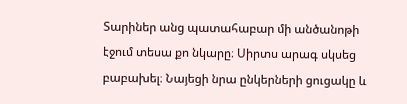Տարիներ անց պատահաբար մի անծանոթի էջում տեսա քո նկարը։ Սիրտս արագ սկսեց բաբախել։ Նայեցի նրա ընկերների ցուցակը և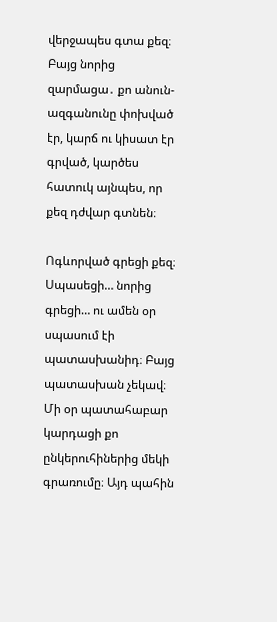վերջապես գտա քեզ։ Բայց նորից զարմացա․ քո անուն-ազգանունը փոխված էր, կարճ ու կիսատ էր գրված, կարծես հատուկ այնպես, որ քեզ դժվար գտնեն։

Ոգևորված գրեցի քեզ։ Սպասեցի… նորից գրեցի… ու ամեն օր սպասում էի պատասխանիդ։ Բայց պատասխան չեկավ։ Մի օր պատահաբար կարդացի քո ընկերուհիներից մեկի գրառումը։ Այդ պահին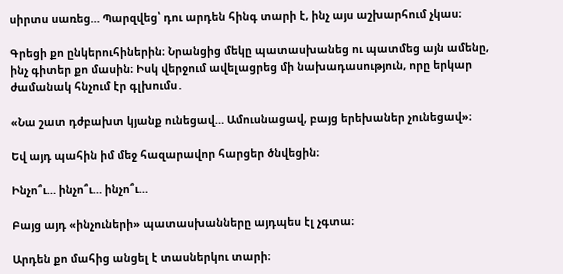սիրտս սառեց… Պարզվեց՝ դու արդեն հինգ տարի է, ինչ այս աշխարհում չկաս։

Գրեցի քո ընկերուհիներին։ Նրանցից մեկը պատասխանեց ու պատմեց այն ամենը, ինչ գիտեր քո մասին։ Իսկ վերջում ավելացրեց մի նախադասություն, որը երկար ժամանակ հնչում էր գլխումս․

«Նա շատ դժբախտ կյանք ունեցավ… Ամուսնացավ, բայց երեխաներ չունեցավ»։

Եվ այդ պահին իմ մեջ հազարավոր հարցեր ծնվեցին։

Ինչո՞ւ… ինչո՞ւ… ինչո՞ւ…

Բայց այդ «ինչուների» պատասխանները այդպես էլ չգտա։

Արդեն քո մահից անցել է տասներկու տարի։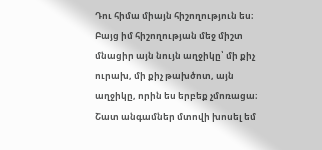Դու հիմա միայն հիշողություն ես։ Բայց իմ հիշողության մեջ միշտ մնացիր այն նույն աղջիկը՝ մի քիչ ուրախ, մի քիչ թախծոտ, այն աղջիկը, որին ես երբեք չմոռացա։ Շատ անգամներ մտովի խոսել եմ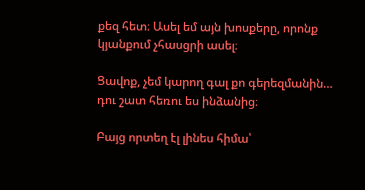քեզ հետ։ Ասել եմ այն խոսքերը, որոնք կյանքում չհասցրի ասել։

Ցավոք, չեմ կարող գալ քո գերեզմանին… դու շատ հեռու ես ինձանից։

Բայց որտեղ էլ լինես հիմա՝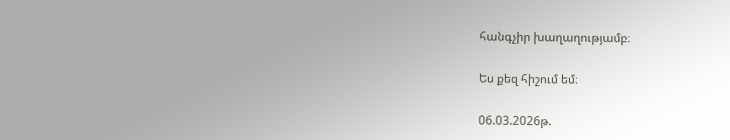հանգչիր խաղաղությամբ։

Ես քեզ հիշում եմ։

06.03.2026թ.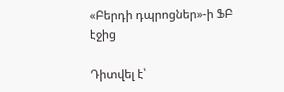«Բերդի դպրոցներ»-ի ՖԲ էջից

Դիտվել է՝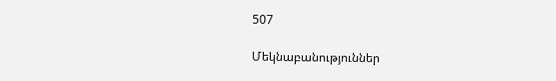507

Մեկնաբանություններ